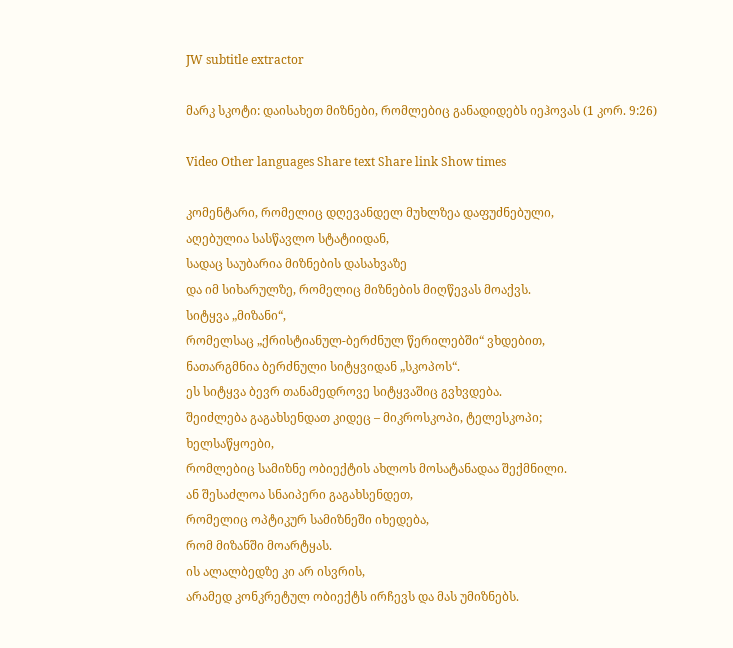JW subtitle extractor

მარკ სკოტი: დაისახეთ მიზნები, რომლებიც განადიდებს იეჰოვას (1 კორ. 9:26)

Video Other languages Share text Share link Show times

კომენტარი, რომელიც დღევანდელ მუხლზეა დაფუძნებული,
აღებულია სასწავლო სტატიიდან,
სადაც საუბარია მიზნების დასახვაზე
და იმ სიხარულზე, რომელიც მიზნების მიღწევას მოაქვს.
სიტყვა „მიზანი“,
რომელსაც „ქრისტიანულ-ბერძნულ წერილებში“ ვხდებით,
ნათარგმნია ბერძნული სიტყვიდან „სკოპოს“.
ეს სიტყვა ბევრ თანამედროვე სიტყვაშიც გვხვდება.
შეიძლება გაგახსენდათ კიდეც – მიკროსკოპი, ტელესკოპი;
ხელსაწყოები,
რომლებიც სამიზნე ობიექტის ახლოს მოსატანადაა შექმნილი.
ან შესაძლოა სნაიპერი გაგახსენდეთ,
რომელიც ოპტიკურ სამიზნეში იხედება,
რომ მიზანში მოარტყას.
ის ალალბედზე კი არ ისვრის,
არამედ კონკრეტულ ობიექტს ირჩევს და მას უმიზნებს.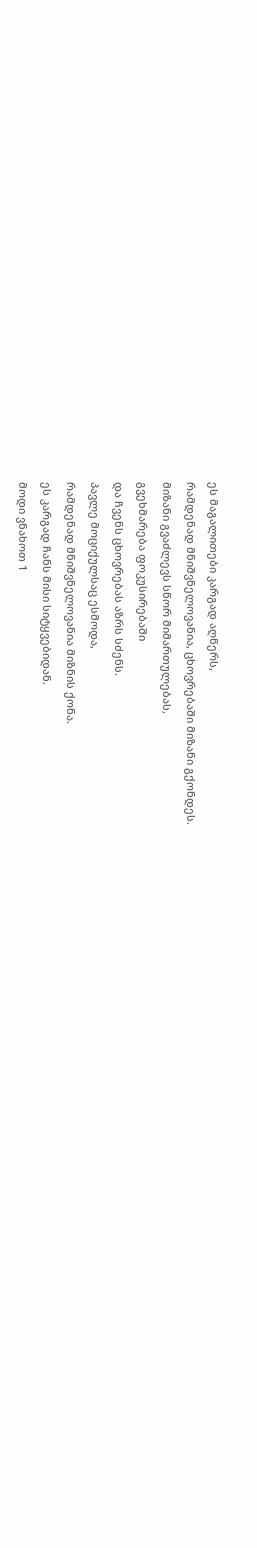ეს მაგალითები კარგად აღწერს,
რამდენად მნიშვნელოვანია, ცხოვრებაში მიზანი გქონდეს.
მიზანი გვაძლევს სწორ მიმართულებას,
გვეხმარება ფოკუსირებაში
და ჩვენს ცხოვრებას აზრს სძენს.
პავლე მოციქულსაც ესმოდა,
რამდენად მნიშვნელოვანია მიზნის ქონა.
ეს კარგად ჩანს მისი სიტყვებიდან.
მოდი ვნახოთ 1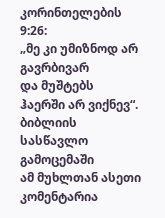კორინთელების 9:26:
„მე კი უმიზნოდ არ გავრბივარ
და მუშტებს ჰაერში არ ვიქნევ“.
ბიბლიის სასწავლო გამოცემაში
ამ მუხლთან ასეთი კომენტარია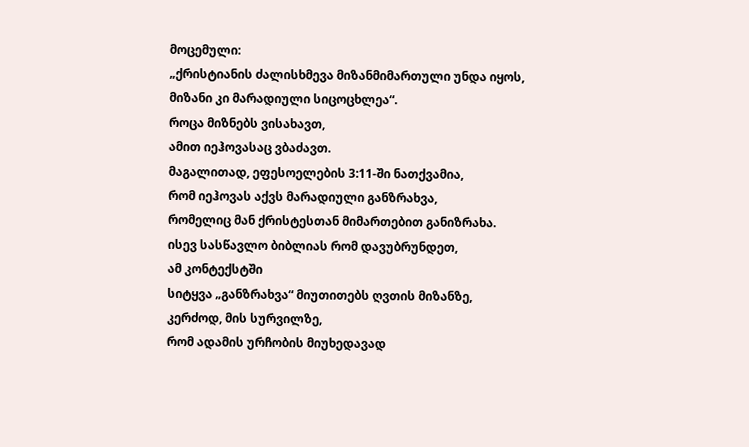მოცემული:
„ქრისტიანის ძალისხმევა მიზანმიმართული უნდა იყოს,
მიზანი კი მარადიული სიცოცხლეა“.
როცა მიზნებს ვისახავთ,
ამით იეჰოვასაც ვბაძავთ.
მაგალითად, ეფესოელების 3:11-ში ნათქვამია,
რომ იეჰოვას აქვს მარადიული განზრახვა,
რომელიც მან ქრისტესთან მიმართებით განიზრახა.
ისევ სასწავლო ბიბლიას რომ დავუბრუნდეთ,
ამ კონტექსტში
სიტყვა „განზრახვა“ მიუთითებს ღვთის მიზანზე,
კერძოდ, მის სურვილზე,
რომ ადამის ურჩობის მიუხედავად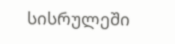სისრულეში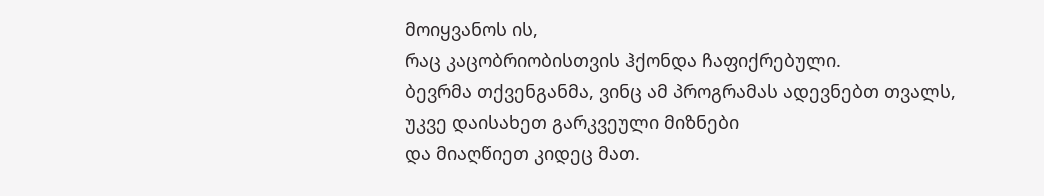მოიყვანოს ის,
რაც კაცობრიობისთვის ჰქონდა ჩაფიქრებული.
ბევრმა თქვენგანმა, ვინც ამ პროგრამას ადევნებთ თვალს,
უკვე დაისახეთ გარკვეული მიზნები
და მიაღწიეთ კიდეც მათ.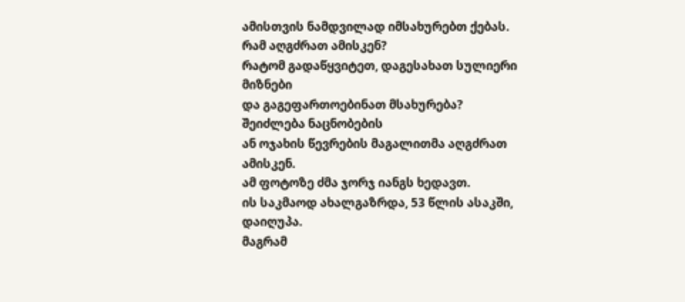ამისთვის ნამდვილად იმსახურებთ ქებას.
რამ აღგძრათ ამისკენ?
რატომ გადაწყვიტეთ, დაგესახათ სულიერი მიზნები
და გაგეფართოებინათ მსახურება?
შეიძლება ნაცნობების
ან ოჯახის წევრების მაგალითმა აღგძრათ ამისკენ.
ამ ფოტოზე ძმა ჯორჯ იანგს ხედავთ.
ის საკმაოდ ახალგაზრდა, 53 წლის ასაკში, დაიღუპა.
მაგრამ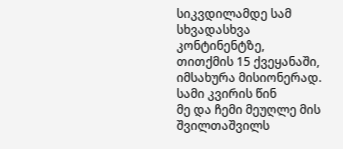სიკვდილამდე სამ სხვადასხვა კონტინენტზე,
თითქმის 15 ქვეყანაში, იმსახურა მისიონერად.
სამი კვირის წინ
მე და ჩემი მეუღლე მის შვილთაშვილს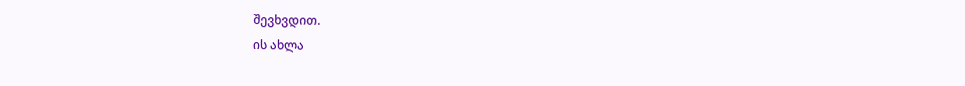შევხვდით.
ის ახლა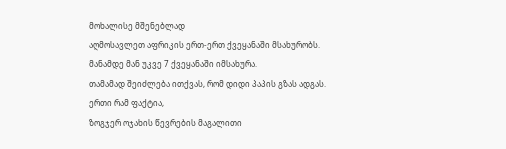მოხალისე მშენებლად
აღმოსავლეთ აფრიკის ერთ-ერთ ქვეყანაში მსახურობს.
მანამდე მან უკვე 7 ქვეყანაში იმსახურა.
თამამად შეიძლება ითქვას, რომ დიდი პაპის გზას ადგას.
ერთი რამ ფაქტია,
ზოგჯერ ოჯახის წევრების მაგალითი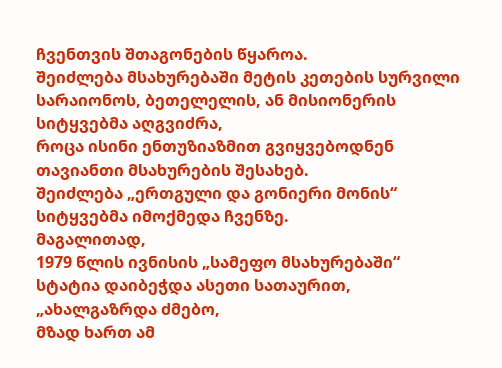ჩვენთვის შთაგონების წყაროა.
შეიძლება მსახურებაში მეტის კეთების სურვილი
სარაიონოს, ბეთელელის, ან მისიონერის სიტყვებმა აღგვიძრა,
როცა ისინი ენთუზიაზმით გვიყვებოდნენ
თავიანთი მსახურების შესახებ.
შეიძლება „ერთგული და გონიერი მონის“
სიტყვებმა იმოქმედა ჩვენზე.
მაგალითად,
1979 წლის ივნისის „სამეფო მსახურებაში“
სტატია დაიბეჭდა ასეთი სათაურით,
„ახალგაზრდა ძმებო,
მზად ხართ ამ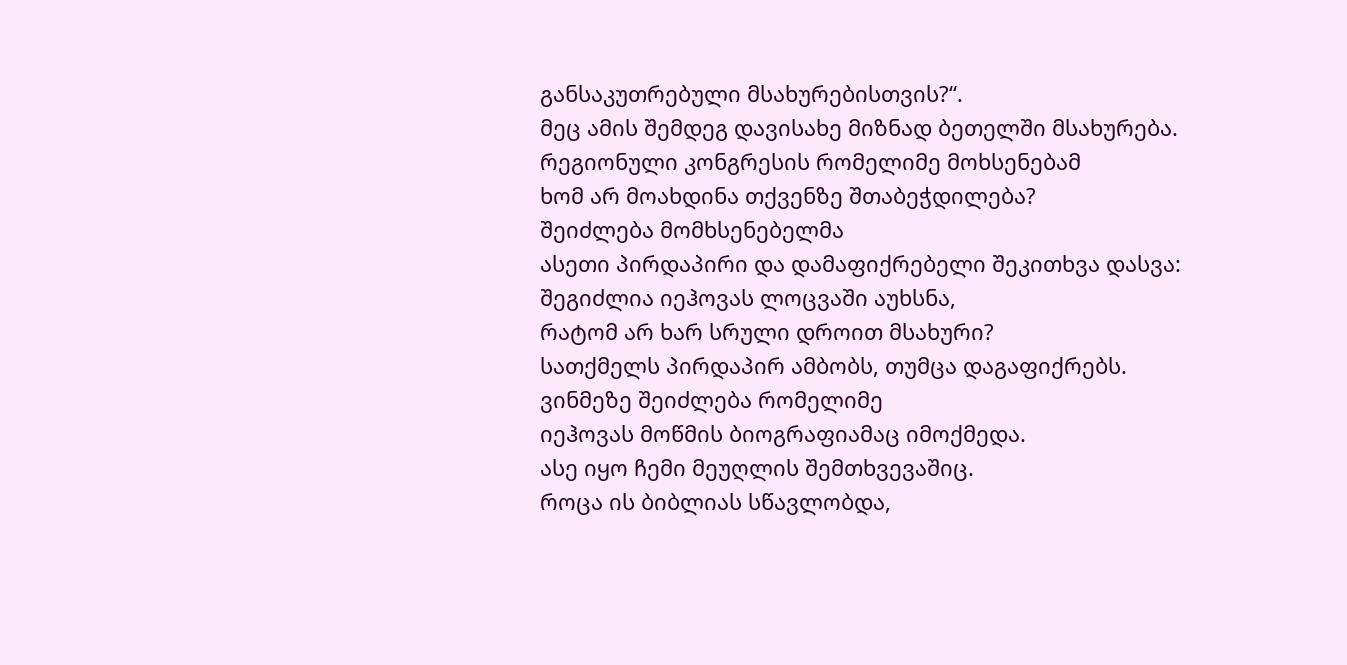განსაკუთრებული მსახურებისთვის?“.
მეც ამის შემდეგ დავისახე მიზნად ბეთელში მსახურება.
რეგიონული კონგრესის რომელიმე მოხსენებამ
ხომ არ მოახდინა თქვენზე შთაბეჭდილება?
შეიძლება მომხსენებელმა
ასეთი პირდაპირი და დამაფიქრებელი შეკითხვა დასვა:
შეგიძლია იეჰოვას ლოცვაში აუხსნა,
რატომ არ ხარ სრული დროით მსახური?
სათქმელს პირდაპირ ამბობს, თუმცა დაგაფიქრებს.
ვინმეზე შეიძლება რომელიმე
იეჰოვას მოწმის ბიოგრაფიამაც იმოქმედა.
ასე იყო ჩემი მეუღლის შემთხვევაშიც.
როცა ის ბიბლიას სწავლობდა,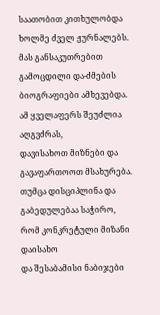საათობით კითხულობდა ხოლმე ძველ ჟურნალებს.
მას განსაკუთრებით გამოცდილი და-ძმების ბიოგრაფიები ამხევებდა.
ამ ყველაფერს შეუძლია აღგვძრას,
დავისახოთ მიზნები და გავაფართოოთ მსახურება.
თუმცა დისციპლინა და გაბედულებაა საჭირო,
რომ კონკრეტული მიზანი დაისახო
და შესაბამისი ნაბიჯები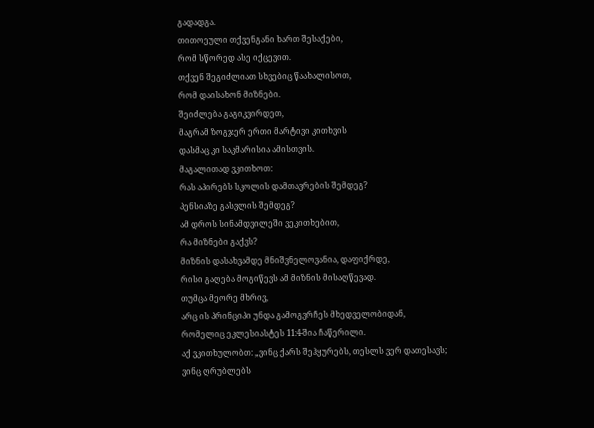გადადგა.
თითოეული თქვენგანი ხართ შესაქები,
რომ სწორედ ასე იქცევით.
თქვენ შეგიძლიათ სხვებიც წაახალისოთ,
რომ დაისახონ მიზნები.
შეიძლება გაგიკვირდეთ,
მაგრამ ზოგჯერ ერთი მარტივი კითხვის
დასმაც კი საკმარისია ამისთვის.
მაგალითად ვკითხოთ:
რას აპირებს სკოლის დამთავრების შემდეგ?
პენსიაზე გასვლის შემდეგ?
ამ დროს სინამდვილეში ვეკითხებით,
რა მიზნები გაქვს?
მიზნის დასახვამდე მნიშვნელოვანია, დაფიქრდე,
რისი გაღება მოგიწევს ამ მიზნის მისაღწევად.
თუმცა მეორე მხრივ,
არც ის პრინციპი უნდა გამოგვრჩეს მხედველობიდან,
რომელიც ეკლესიასტეს 11:4-შია ჩაწერილი.
აქ ვკითხულობთ: „ვინც ქარს შეჰყურებს, თესლს ვერ დათესავს;
ვინც ღრუბლებს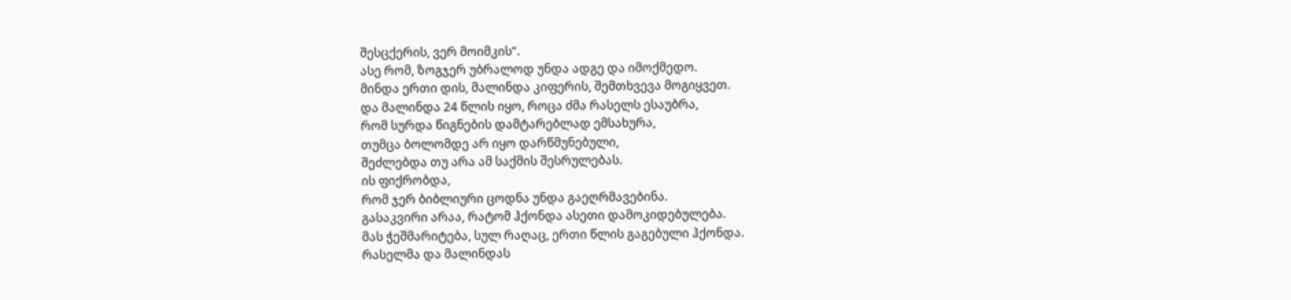შესცქერის, ვერ მოიმკის“.
ასე რომ, ზოგჯერ უბრალოდ უნდა ადგე და იმოქმედო.
მინდა ერთი დის, მალინდა კიფერის, შემთხვევა მოგიყვეთ.
და მალინდა 24 წლის იყო, როცა ძმა რასელს ესაუბრა,
რომ სურდა წიგნების დამტარებლად ემსახურა,
თუმცა ბოლომდე არ იყო დარწმუნებული,
შეძლებდა თუ არა ამ საქმის შესრულებას.
ის ფიქრობდა,
რომ ჯერ ბიბლიური ცოდნა უნდა გაეღრმავებინა.
გასაკვირი არაა, რატომ ჰქონდა ასეთი დამოკიდებულება.
მას ჭეშმარიტება, სულ რაღაც, ერთი წლის გაგებული ჰქონდა.
რასელმა და მალინდას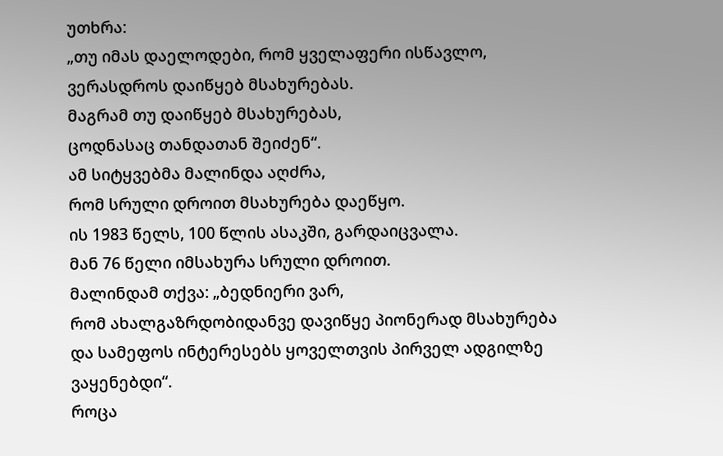უთხრა:
„თუ იმას დაელოდები, რომ ყველაფერი ისწავლო,
ვერასდროს დაიწყებ მსახურებას.
მაგრამ თუ დაიწყებ მსახურებას,
ცოდნასაც თანდათან შეიძენ“.
ამ სიტყვებმა მალინდა აღძრა,
რომ სრული დროით მსახურება დაეწყო.
ის 1983 წელს, 100 წლის ასაკში, გარდაიცვალა.
მან 76 წელი იმსახურა სრული დროით.
მალინდამ თქვა: „ბედნიერი ვარ,
რომ ახალგაზრდობიდანვე დავიწყე პიონერად მსახურება
და სამეფოს ინტერესებს ყოველთვის პირველ ადგილზე ვაყენებდი“.
როცა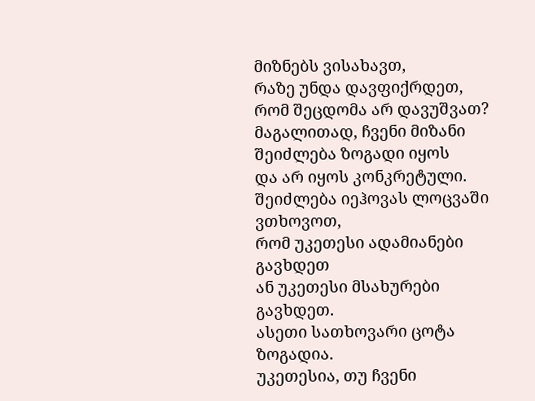მიზნებს ვისახავთ,
რაზე უნდა დავფიქრდეთ, რომ შეცდომა არ დავუშვათ?
მაგალითად, ჩვენი მიზანი შეიძლება ზოგადი იყოს
და არ იყოს კონკრეტული.
შეიძლება იეჰოვას ლოცვაში ვთხოვოთ,
რომ უკეთესი ადამიანები გავხდეთ
ან უკეთესი მსახურები გავხდეთ.
ასეთი სათხოვარი ცოტა ზოგადია.
უკეთესია, თუ ჩვენი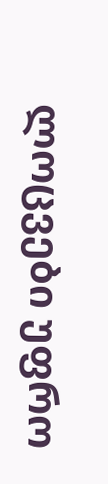ლოცვები უფრო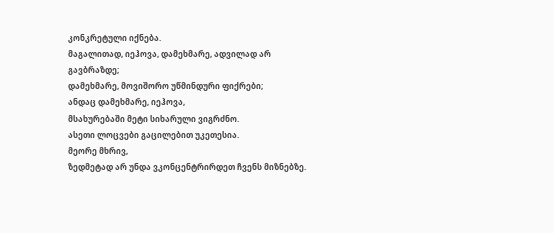კონკრეტული იქნება.
მაგალითად, იეჰოვა, დამეხმარე, ადვილად არ გავბრაზდე;
დამეხმარე, მოვიშორო უწმინდური ფიქრები;
ანდაც დამეხმარე, იეჰოვა,
მსახურებაში მეტი სიხარული ვიგრძნო.
ასეთი ლოცვები გაცილებით უკეთესია.
მეორე მხრივ,
ზედმეტად არ უნდა ვკონცენტრირდეთ ჩვენს მიზნებზე.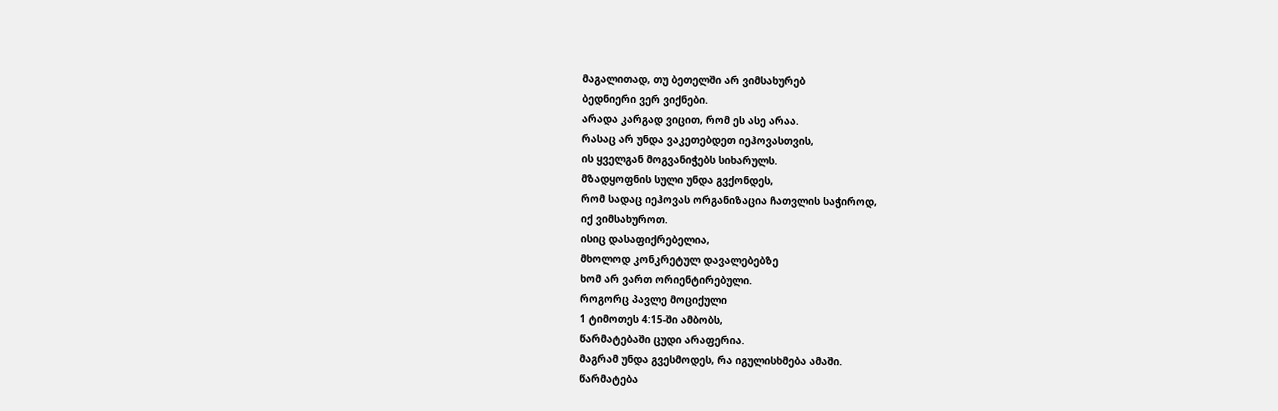მაგალითად, თუ ბეთელში არ ვიმსახურებ
ბედნიერი ვერ ვიქნები.
არადა კარგად ვიცით, რომ ეს ასე არაა.
რასაც არ უნდა ვაკეთებდეთ იეჰოვასთვის,
ის ყველგან მოგვანიჭებს სიხარულს.
მზადყოფნის სული უნდა გვქონდეს,
რომ სადაც იეჰოვას ორგანიზაცია ჩათვლის საჭიროდ,
იქ ვიმსახუროთ.
ისიც დასაფიქრებელია,
მხოლოდ კონკრეტულ დავალებებზე
ხომ არ ვართ ორიენტირებული.
როგორც პავლე მოციქული
1 ტიმოთეს 4:15-ში ამბობს,
წარმატებაში ცუდი არაფერია.
მაგრამ უნდა გვესმოდეს, რა იგულისხმება ამაში.
წარმატება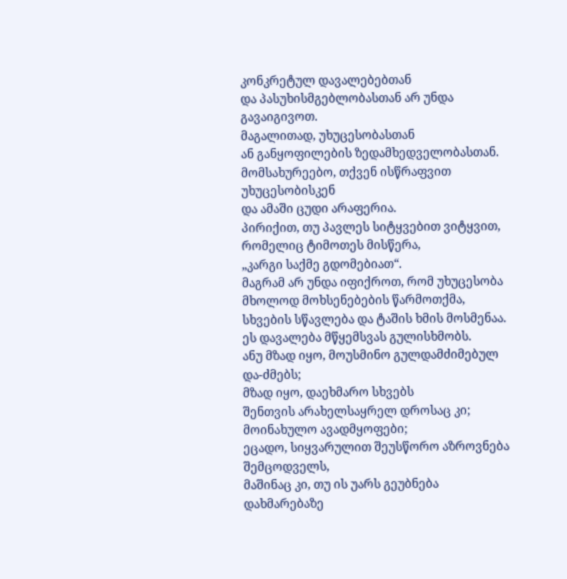კონკრეტულ დავალებებთან
და პასუხისმგებლობასთან არ უნდა გავაიგივოთ.
მაგალითად, უხუცესობასთან
ან განყოფილების ზედამხედველობასთან.
მომსახურეებო, თქვენ ისწრაფვით უხუცესობისკენ
და ამაში ცუდი არაფერია.
პირიქით, თუ პავლეს სიტყვებით ვიტყვით,
რომელიც ტიმოთეს მისწერა,
„კარგი საქმე გდომებიათ“.
მაგრამ არ უნდა იფიქროთ, რომ უხუცესობა
მხოლოდ მოხსენებების წარმოთქმა,
სხვების სწავლება და ტაშის ხმის მოსმენაა.
ეს დავალება მწყემსვას გულისხმობს.
ანუ მზად იყო, მოუსმინო გულდამძიმებულ და-ძმებს;
მზად იყო, დაეხმარო სხვებს
შენთვის არახელსაყრელ დროსაც კი;
მოინახულო ავადმყოფები;
ეცადო, სიყვარულით შეუსწორო აზროვნება შემცოდველს,
მაშინაც კი, თუ ის უარს გეუბნება დახმარებაზე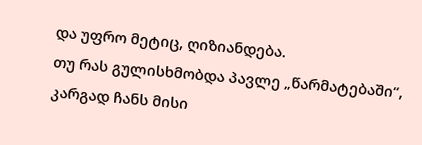და უფრო მეტიც, ღიზიანდება.
თუ რას გულისხმობდა პავლე „წარმატებაში“,
კარგად ჩანს მისი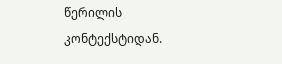წერილის კონტექსტიდან.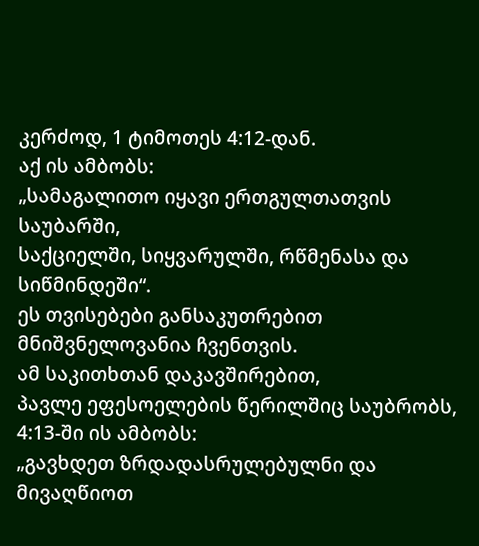კერძოდ, 1 ტიმოთეს 4:12-დან.
აქ ის ამბობს:
„სამაგალითო იყავი ერთგულთათვის საუბარში,
საქციელში, სიყვარულში, რწმენასა და სიწმინდეში“.
ეს თვისებები განსაკუთრებით მნიშვნელოვანია ჩვენთვის.
ამ საკითხთან დაკავშირებით,
პავლე ეფესოელების წერილშიც საუბრობს,
4:13-ში ის ამბობს:
„გავხდეთ ზრდადასრულებულნი და მივაღწიოთ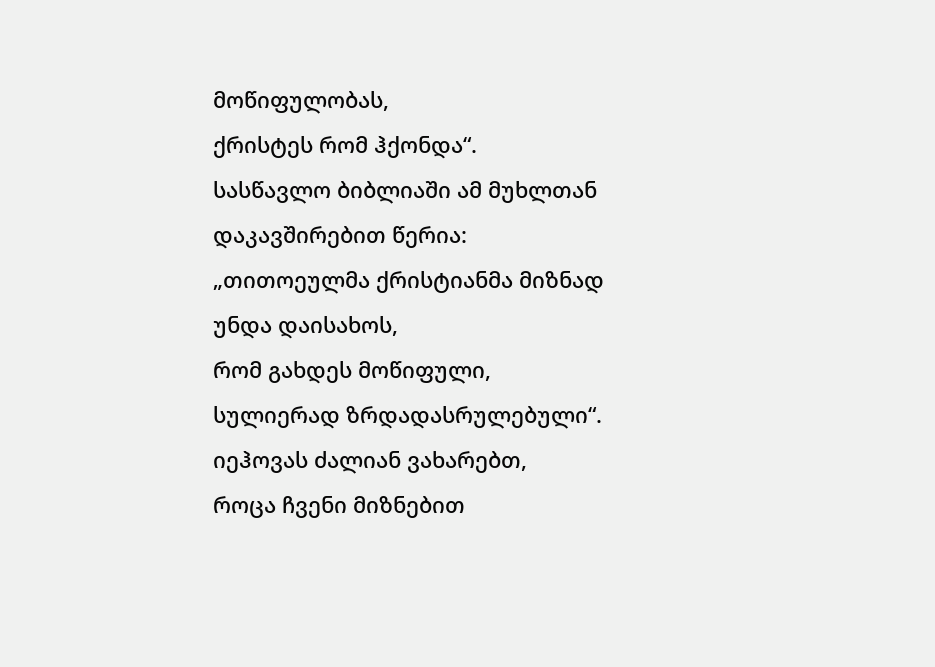მოწიფულობას,
ქრისტეს რომ ჰქონდა“.
სასწავლო ბიბლიაში ამ მუხლთან დაკავშირებით წერია:
„თითოეულმა ქრისტიანმა მიზნად უნდა დაისახოს,
რომ გახდეს მოწიფული,
სულიერად ზრდადასრულებული“.
იეჰოვას ძალიან ვახარებთ,
როცა ჩვენი მიზნებით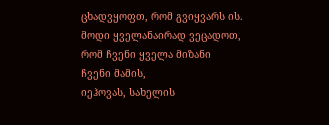ცხადვყოფთ, რომ გვიყვარს ის.
მოდი ყველანაირად ვეცადოთ,
რომ ჩვენი ყველა მიზანი
ჩვენი მამის,
იეჰოვას, სახელის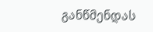განწმენდას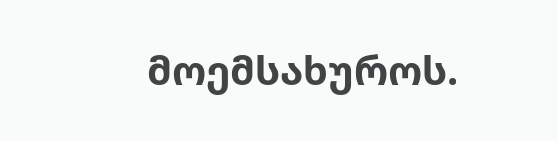მოემსახუროს.